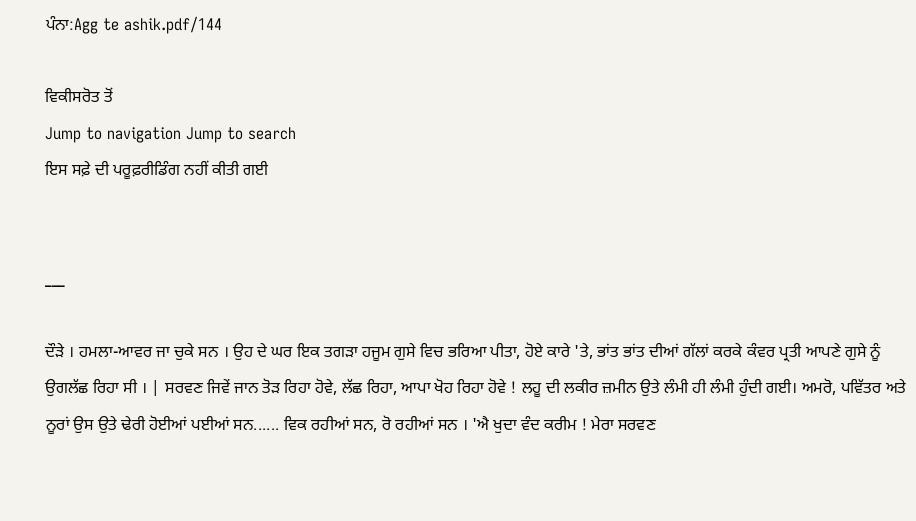ਪੰਨਾ:Agg te ashik.pdf/144

ਵਿਕੀਸਰੋਤ ਤੋਂ
Jump to navigation Jump to search
ਇਸ ਸਫ਼ੇ ਦੀ ਪਰੂਫ਼ਰੀਡਿੰਗ ਨਹੀਂ ਕੀਤੀ ਗਈ


___

ਦੌੜੇ । ਹਮਲਾ-ਆਵਰ ਜਾ ਚੁਕੇ ਸਨ । ਉਹ ਦੇ ਘਰ ਇਕ ਤਗੜਾ ਹਜੂਮ ਗੁਸੇ ਵਿਚ ਭਰਿਆ ਪੀਤਾ, ਹੋਏ ਕਾਰੇ 'ਤੇ, ਭਾਂਤ ਭਾਂਤ ਦੀਆਂ ਗੱਲਾਂ ਕਰਕੇ ਕੰਵਰ ਪ੍ਰਤੀ ਆਪਣੇ ਗੁਸੇ ਨੂੰ ਉਗਲੱਛ ਰਿਹਾ ਸੀ । | ਸਰਵਣ ਜਿਵੇਂ ਜਾਨ ਤੋੜ ਰਿਹਾ ਹੋਵੇ, ਲੱਛ ਰਿਹਾ, ਆਪਾ ਖੋਹ ਰਿਹਾ ਹੋਵੇ ! ਲਹੂ ਦੀ ਲਕੀਰ ਜ਼ਮੀਨ ਉਤੇ ਲੰਮੀ ਹੀ ਲੰਮੀ ਹੁੰਦੀ ਗਈ। ਅਮਰੋ, ਪਵਿੱਤਰ ਅਤੇ ਨੂਰਾਂ ਉਸ ਉਤੇ ਢੇਰੀ ਹੋਈਆਂ ਪਈਆਂ ਸਨ...... ਵਿਕ ਰਹੀਆਂ ਸਨ, ਰੋ ਰਹੀਆਂ ਸਨ । 'ਐ ਖੁਦਾ ਵੰਦ ਕਰੀਮ ! ਮੇਰਾ ਸਰਵਣ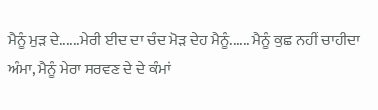ਮੈਨੂੰ ਮੁੜ ਦੇ......ਮੇਰੀ ਈਦ ਦਾ ਚੰਦ ਮੋੜ ਦੇਹ ਮੈਨੂੰ...... ਮੈਨੂੰ ਕੁਛ ਨਹੀਂ ਚਾਹੀਦਾ ਅੰਮਾ, ਮੈਨੂੰ ਮੇਰਾ ਸਰਵਣ ਦੇ ਦੇ ਕੰਮਾਂ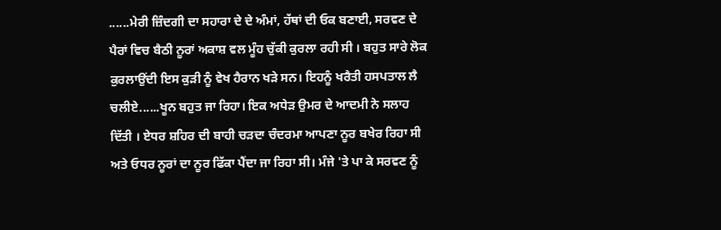......ਮੇਰੀ ਜ਼ਿੰਦਗੀ ਦਾ ਸਹਾਰਾ ਦੇ ਦੇ ਅੰਮਾਂ, ਹੱਥਾਂ ਦੀ ਓਕ ਬਣਾਈ, ਸਰਵਣ ਦੇ ਪੈਰਾਂ ਵਿਚ ਬੈਠੀ ਨੂਰਾਂ ਅਕਾਸ਼ ਵਲ ਮੂੰਹ ਚੁੱਕੀ ਕੁਰਲਾ ਰਹੀ ਸੀ । ਬਹੁਤ ਸਾਰੇ ਲੋਕ ਕੁਰਲਾਉਂਦੀ ਇਸ ਕੁੜੀ ਨੂੰ ਵੇਖ ਹੈਰਾਨ ਖੜੇ ਸਨ। ਇਹਨੂੰ ਖਰੈਤੀ ਹਸਪਤਾਲ ਲੈ ਚਲੀਏ......ਖੂਨ ਬਹੁਤ ਜਾ ਰਿਹਾ। ਇਕ ਅਧੇੜ ਉਮਰ ਦੇ ਆਦਮੀ ਨੇ ਸਲਾਹ ਦਿੱਤੀ । ਏਧਰ ਸ਼ਹਿਰ ਦੀ ਬਾਹੀ ਚੜਦਾ ਚੰਦਰਮਾ ਆਪਣਾ ਨੂਰ ਬਖੇਰ ਰਿਹਾ ਸੀ ਅਤੇ ਓਧਰ ਨੂਰਾਂ ਦਾ ਨੂਰ ਫਿੱਕਾ ਪੈਂਦਾ ਜਾ ਰਿਹਾ ਸੀ। ਮੰਜੇ 'ਤੇ ਪਾ ਕੇ ਸਰਵਣ ਨੂੰ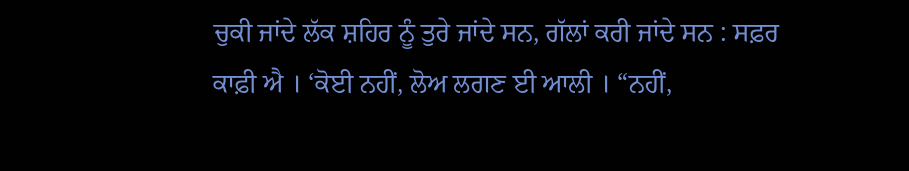ਚੁਕੀ ਜਾਂਦੇ ਲੱਕ ਸ਼ਹਿਰ ਨੂੰ ਤੁਰੇ ਜਾਂਦੇ ਸਨ, ਗੱਲਾਂ ਕਰੀ ਜਾਂਦੇ ਸਨ : ਸਫ਼ਰ ਕਾਫ਼ੀ ਐ । ‘ਕੋਈ ਨਹੀਂ, ਲੋਅ ਲਗਣ ਈ ਆਲੀ । “ਨਹੀਂ,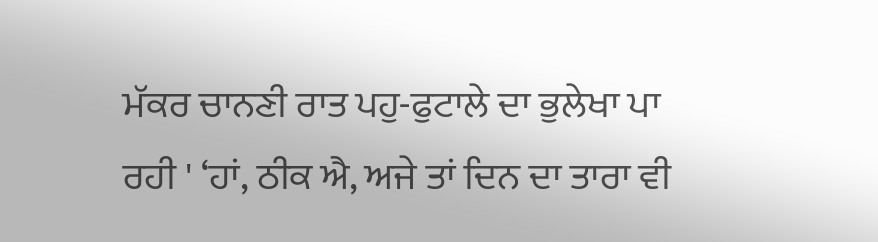ਮੱਕਰ ਚਾਨਣੀ ਰਾਤ ਪਹੁ-ਫੁਟਾਲੇ ਦਾ ਭੁਲੇਖਾ ਪਾ ਰਹੀ ' ‘ਹਾਂ, ਠੀਕ ਐ, ਅਜੇ ਤਾਂ ਦਿਨ ਦਾ ਤਾਰਾ ਵੀ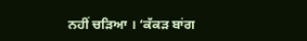ਨਹੀਂ ਚੜਿਆ । ‘ਕੱਕੜ ਬਾਂਗ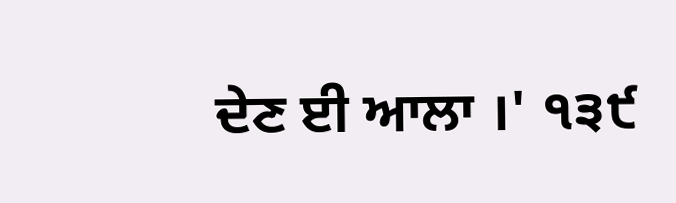ਦੇਣ ਈ ਆਲਾ ।' ੧੩੯